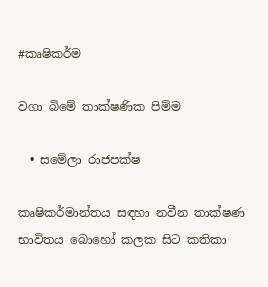#කෘෂිකර්ම

වගා බිමේ තාක්ෂණික පිම්ම

  • සමේලා රාජපක්ෂ

කෘෂිකර්මාන්තය සඳහා නවීන තාක්ෂණ භාවිතය බොහෝ කලක සිට කතිකා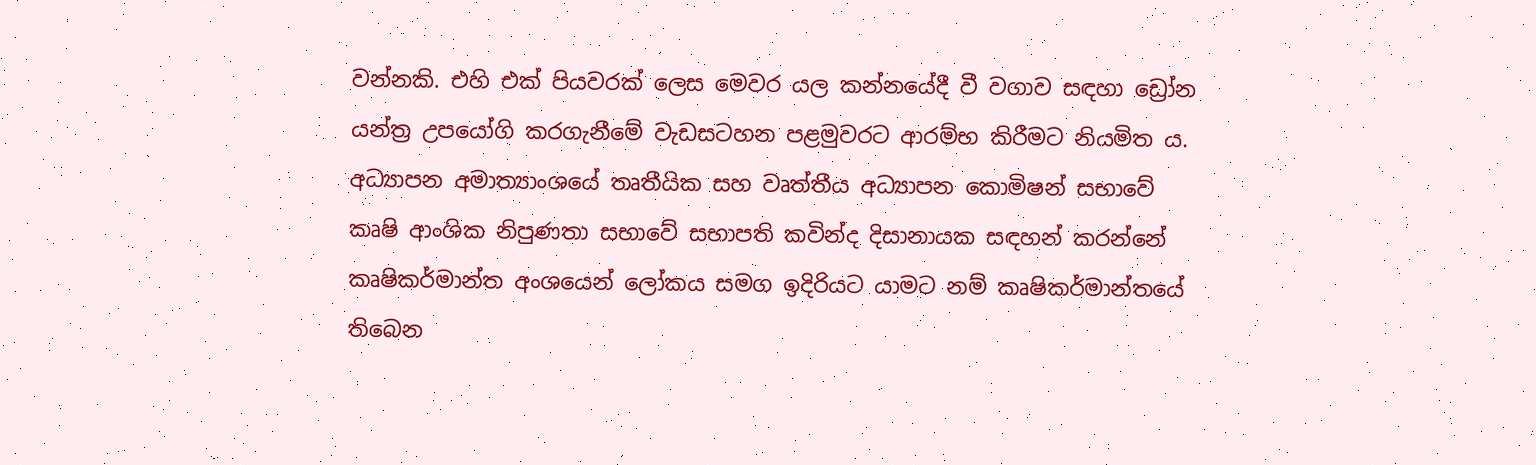වන්නකි. එහි එක් පියවරක් ලෙස මෙවර යල කන්නයේදී වී වගාව සඳහා ඩ්‍රෝන යන්ත්‍ර උපයෝගි කරගැනීමේ වැඩසටහන පළමුවරට ආරම්භ කිරීමට නියමිත ය.
අධ්‍යාපන අමාත්‍යාංශයේ තෘතීයික සහ වෘත්තීය අධ්‍යාපන කොමිෂන් සභාවේ කෘෂි ආංශික නිපුණතා සභාවේ සභාපති කවින්ද දිසානායක සඳහන් කරන්නේ කෘෂිකර්මාන්ත අංශයෙන් ලෝකය සමග ඉදිරියට යාමට නම් කෘෂිකර්මාන්තයේ තිබෙන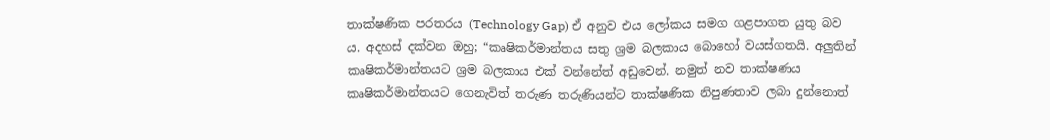තාක්ෂණික පරතරය (Technology Gap) ඒ අනුව එය ලෝකය සමග ගළපාගත යුතු බව ය. අදහස් දක්වන ඔහු; “කෘෂිකර්මාන්තය සතු ශ්‍රම බලකාය බොහෝ වයස්ගතයි. අලු‍තින් කෘෂිකර්මාන්තයට ශ්‍රම බලකාය එක් වන්නේත් අඩුවෙන්. නමුත් නව තාක්ෂණය කෘෂිකර්මාන්තයට ගෙනැවිත් තරුණ තරුණියන්ට තාක්ෂණික නිපුණතාව ලබා දුන්නොත්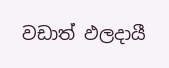වඩාත් ඵලදායී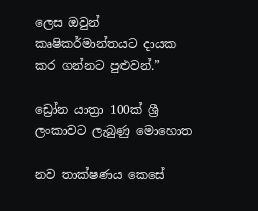ලෙස ඔවුන් කෘෂිකර්මාන්තයට දායක කර ගන්නට පුළුවන්.”

ඩ්‍රෝන යාත්‍රා 100ක් ශ්‍රී ලංකාවට ලැබුණු මොහොත

නව තාක්ෂණය කෙසේ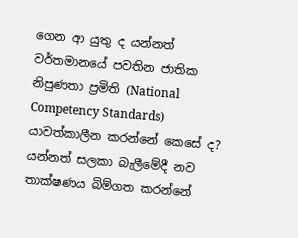ගෙන ආ යුතු ද යන්නත් වර්තමානයේ පවතින ජාතික නිපුණතා ප්‍රමිති (National Competency Standards) යාවත්කාලීන කරන්නේ කෙසේ ද? යන්නත් සලකා බැලීමේදී නව තාක්ෂණය බිම්ගත කරන්නේ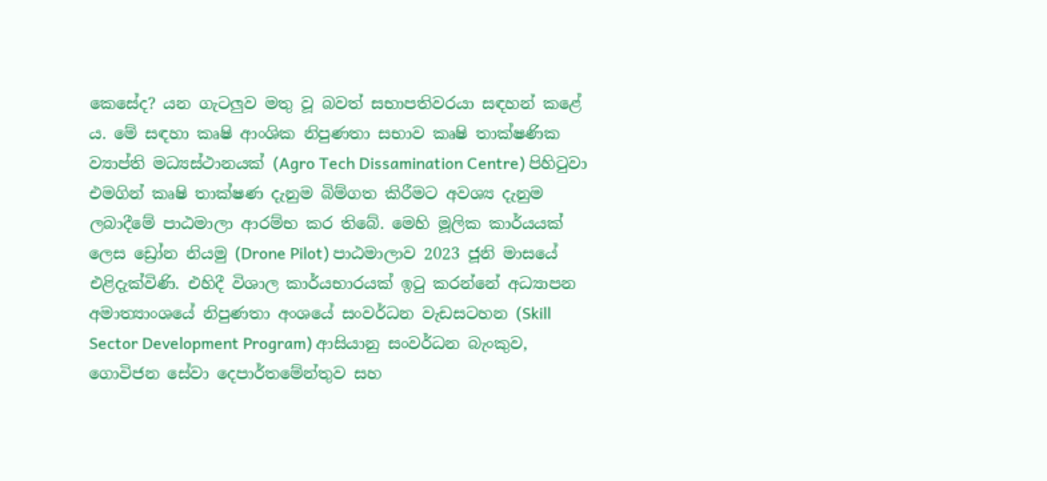කෙසේද? යන ගැටලුව මතු වූ බවත් සභාපතිවරයා සඳහන් කළේ ය. මේ සඳහා කෘෂි ආංශික නිපුණතා සභාව කෘෂි තාක්ෂණික ව්‍යාප්ති මධ්‍යස්ථානයක් (Agro Tech Dissamination Centre) පිහිටුවා එමගින් කෘෂි තාක්ෂණ දැනුම බිම්ගත කිරීමට අවශ්‍ය දැනුම ලබාදීමේ පාඨමාලා ආරම්භ කර තිබේ. මෙහි මූලික කාර්යයක් ලෙස ඩ්‍රෝන නියමු (Drone Pilot) පාඨමාලාව 2023 ජූනි මාසයේ එළිදැක්විණි. එහිදී විශාල කාර්යභාරයක් ඉටු කරන්නේ අධ්‍යාපන අමාත්‍යාංශයේ නිපුණතා අංශයේ සංවර්ධන වැඩසටහන (Skill Sector Development Program) ආසියානු සංවර්ධන බැංකුව, ගොවිජන සේවා දෙපාර්තමේන්තුව සහ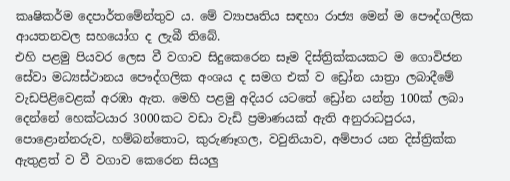කෘෂිකර්ම දෙපාර්තමේන්තුව ය. මේ ව්‍යාපෘතිය සඳහා රාජ්‍ය මෙන් ම පෞද්ගලික ආයතනවල සහයෝග ද ලැබී තිබේ.
එහි පළමු පියවර ලෙස වී වගාව සිදුකෙරෙන සෑම දිස්ත්‍රික්කයකට ම ගොවිජන සේවා මධ්‍යස්ථානය පෞද්ගලික අංශය ද සමග එක් ව ඩ්‍රෝන යාත්‍රා ලබාදීමේ වැඩපිළිවෙළක් අරඹා ඇත. මෙහි පළමු අදියර යටතේ ඩ්‍රෝන යන්ත්‍ර 100ක් ලබා දෙන්නේ හෙක්ටයාර 3000කට වඩා වැඩි ප්‍රමාණයක් ඇති අනුරාධපුරය, පොළොන්නරුව, හම්බන්තොට, කුරුණෑගල, වවුනියාව, අම්පාර යන දිස්ත්‍රික්ක ඇතුළත් ව වී වගාව කෙරෙන සියලු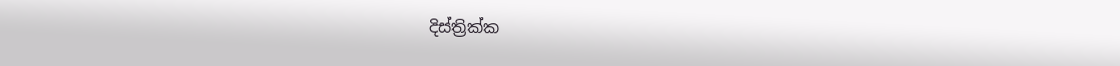දිස්ත්‍රික්ක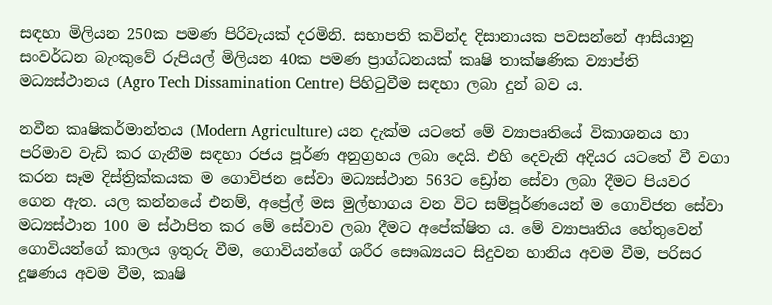සඳහා මිලියන 250ක පමණ පිරිවැයක් දරමිනි. සභාපති කවින්ද දිසානායක පවසන්නේ ආසියානු සංවර්ධන බැංකුවේ රුපියල් මිලියන 40ක පමණ ප්‍රාග්ධනයක් කෘෂි තාක්ෂණික ව්‍යාප්ති මධ්‍යස්ථානය (Agro Tech Dissamination Centre) පිහිටුවීම සඳහා ලබා දුන් බව ය.

නවීන කෘෂිකර්මාන්තය (Modern Agriculture) යන දැක්ම යටතේ මේ ව්‍යාපෘතියේ විකාශනය හා පරිමාව වැඩි කර ගැනීම සඳහා රජය පූර්ණ අනුග්‍රහය ලබා දෙයි. එහි දෙවැනි අදියර යටතේ වී වගා කරන සෑම දිස්ත්‍රික්කයක ම ගොවිජන සේවා මධ්‍යස්ථාන 563ට ඩ්‍රෝන සේවා ලබා දීමට පියවර ගෙන ඇත. යල කන්නයේ එනම්, අප්‍රේල් මස මුල්භාගය වන විට සම්පූර්ණයෙන් ම ගොවිජන සේවා මධ්‍යස්ථාන 100 ම ස්ථාපිත කර මේ සේවාව ලබා දීමට අපේක්ෂිත ය. මේ ව්‍යාපෘතිය හේතුවෙන් ගොවියන්ගේ කාලය ඉතුරු වීම, ගොවියන්ගේ ශරීර සෞඛ්‍යයට සිදුවන හානිය අවම වීම, පරිසර දූෂණය අවම වීම, කෘෂි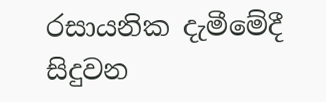රසායනික දැමීමේදී සිදුවන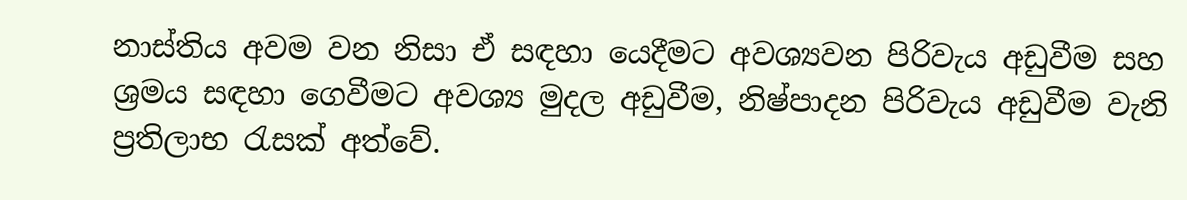නාස්තිය අවම වන නිසා ඒ සඳහා යෙදීමට අවශ්‍යවන පිරිවැය අඩුවීම සහ ශ්‍රමය සඳහා ගෙවීමට අවශ්‍ය මුදල අඩුවීම, නිෂ්පාදන පිරිවැය අඩුවීම වැනි ප්‍රතිලාභ රැසක් අත්වේ.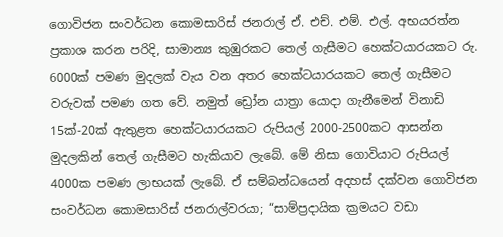ගොවිජන සංවර්ධන කොමසාරිස් ජනරාල් ඒ. එච්. එම්. එල්. අභයරත්න ප්‍රකාශ කරන පරිදි, සාමාන්‍ය කුඹුරකට තෙල් ගැසීමට හෙක්ටයාරයකට රු. 6000ක් පමණ මුදලක් වැය වන අතර හෙක්ටයාරයකට තෙල් ගැසීමට වරුවක් පමණ ගත වේ. නමුත් ඩ්‍රෝන යාත්‍රා යොදා ගැනීමෙන් විනාඩි 15ක්-20ක් ඇතුළත හෙක්ටයාරයකට රුපියල් 2000-2500කට ආසන්න මුදලකින් තෙල් ගැසීමට හැකියාව ලැබේ. මේ නිසා ගොවියාට රුපියල් 4000ක පමණ ලාභයක් ලැබේ. ඒ සම්බන්ධයෙන් අදහස් දක්වන ගොවිජන සංවර්ධන කොමසාරිස් ජනරාල්වරයා; “සාම්ප්‍රදායික ක්‍රමයට වඩා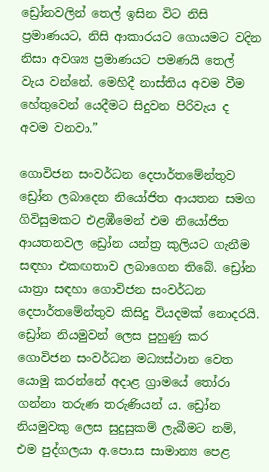ඩ්‍රෝනවලින් තෙල් ඉසින විට නිසි ප්‍රමාණයට, නිසි ආකාරයට ගොයමට වදින නිසා අවශ්‍ය ප්‍රමාණයට පමණයි තෙල් වැය වන්නේ. මෙහිදී නාස්තිය අවම වීම හේතුවෙන් යෙදීමට සිදුවන පිරිවැය ද අවම වනවා.”

ගොවිජන සංවර්ධන දෙපාර්තමේන්තුව ඩ්‍රෝන ලබාදෙන නියෝජිත ආයතන සමග ගිවිසුමකට එළඹීමෙන් එම නියෝජිත ආයතනවල ඩ්‍රෝන යන්ත්‍ර කුලියට ගැනීම සඳහා එකඟතාව ලබාගෙන තිබේ. ඩ්‍රෝන යාත්‍රා සඳහා ගොවිජන සංවර්ධන දෙපාර්තමේන්තුව කිසිදු වියදමක් නොදරයි. ඩ්‍රෝන නියමුවන් ලෙස පුහුණු කර ගොවිජන සංවර්ධන මධ්‍යස්ථාන වෙත යොමු කරන්නේ අදාළ ග්‍රාමයේ තෝරා ගන්නා තරුණ තරුණියන් ය. ඩ්‍රෝන නියමුවකු ලෙස සුදුසුකම් ලැබීමට නම්, එම පුද්ගලයා අ.පො.ස සාමාන්‍ය පෙළ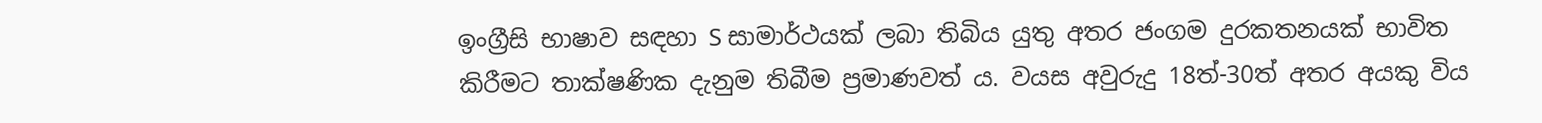ඉංග්‍රීසි භාෂාව සඳහා S සාමාර්ථයක් ලබා තිබිය යුතු අතර ජංගම දුරකතනයක් භාවිත කිරීමට තාක්ෂණික දැනුම තිබීම ප්‍රමාණවත් ය. වයස අවුරුදු 18ත්-30ත් අතර අයකු විය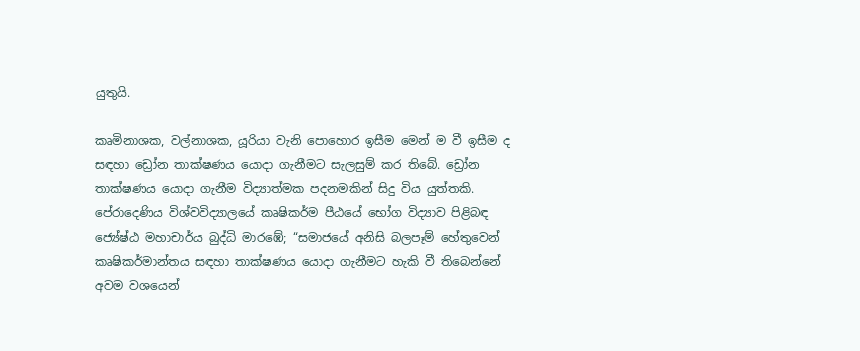යුතුයි.

කෘමිනාශක, වල්නාශක, යූරියා වැනි පොහොර ඉසීම මෙන් ම වී ඉසීම ද සඳහා ඩ්‍රෝන තාක්ෂණය යොදා ගැනීමට සැලසුම් කර තිබේ. ඩ්‍රෝන තාක්ෂණය යොදා ගැනීම විද්‍යාත්මක පදනමකින් සිදු විය යුත්තකි. පේරාදෙණිය විශ්වවිද්‍යාලයේ කෘෂිකර්ම පීඨයේ භෝග විද්‍යාව පිළිබඳ ජ්‍යේෂ්ඨ මහාචාර්ය බුද්ධි මාරඹේ; “සමාජයේ අනිසි බලපෑම් හේතුවෙන් කෘෂිකර්මාන්තය සඳහා තාක්ෂණය යොදා ගැනීමට හැකි වී තිබෙන්නේ අවම වශයෙන්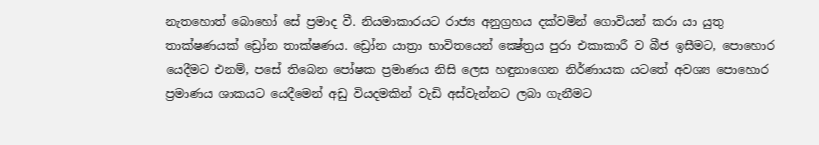නැතහොත් බොහෝ සේ ප්‍රමාද වී. නියමාකාරයට රාජ්‍ය අනුග්‍රහය දක්වමින් ගොවියන් කරා යා යුතු තාක්ෂණයක් ඩ්‍රෝන තාක්ෂණය. ඩ්‍රෝන යාත්‍රා භාවිතයෙන් ක්‍ෂේත්‍රය පුරා එකාකාරී ව බීජ ඉසීමට, පොහොර යෙදීමට එනම්, පසේ තිබෙන පෝෂක ප්‍රමාණය නිසි ලෙස හඳුනාගෙන නිර්ණායක යටතේ අවශ්‍ය පොහොර ප්‍රමාණය ශාකයට යෙදීමෙන් අඩු වියදමකින් වැඩි අස්වැන්නට ලබා ගැනීමට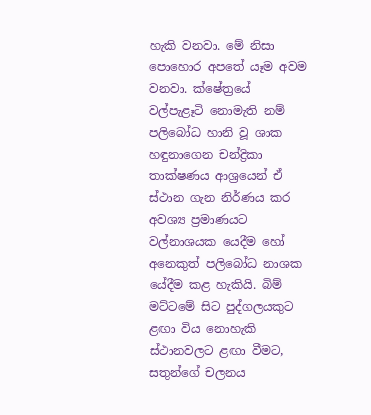හැකි වනවා. මේ නිසා පොහොර අපතේ යෑම අවම වනවා. ක්ෂේත්‍රයේ වල්පැළෑටි නොමැති නම් පලිබෝධ හානි වූ ශාක හඳුනාගෙන චන්ද්‍රිකා තාක්ෂණය ආශ්‍රයෙන් ඒ ස්ථාන ගැන නිර්ණය කර අවශ්‍ය ප්‍රමාණයට වල්නාශයක යෙදීම හෝ අනෙකුත් පලිබෝධ නාශක යේදීම කළ හැකියි. බිම් මට්ටමේ සිට පුද්ගලයකුට ළඟා විය නොහැකි ස්ථානවලට ළඟා වීමට, සතුන්ගේ චලනය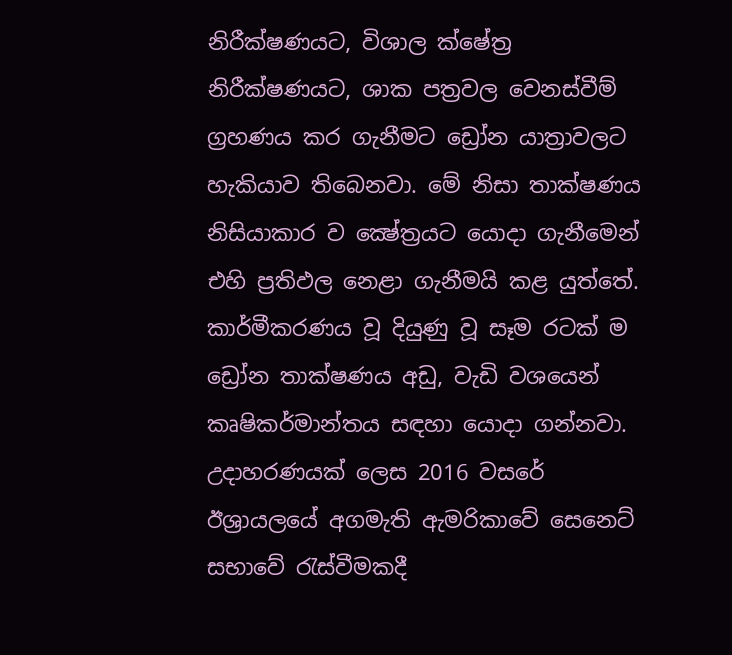නිරීක්ෂණයට, විශාල ක්ෂේත්‍ර නිරීක්ෂණයට, ශාක පත්‍රවල වෙනස්වීම් ග්‍රහණය කර ගැනීමට ඩ්‍රෝන යාත්‍රාවලට හැකියාව තිබෙනවා. මේ නිසා තාක්ෂණය නිසියාකාර ව ක්‍ෂේත්‍රයට යොදා ගැනීමෙන් එහි ප්‍රතිඵල නෙළා ගැනීමයි කළ යුත්තේ. කාර්මීකරණය වූ දියුණු වූ සෑම රටක් ම ඩ්‍රෝන තාක්ෂණය අඩු, වැඩි වශයෙන් කෘෂිකර්මාන්තය සඳහා යොදා ගන්නවා. උදාහරණයක් ලෙස 2016 වසරේ ඊශ්‍රායලයේ අගමැති ඇමරිකාවේ සෙනෙට් සභාවේ රැස්වීමකදී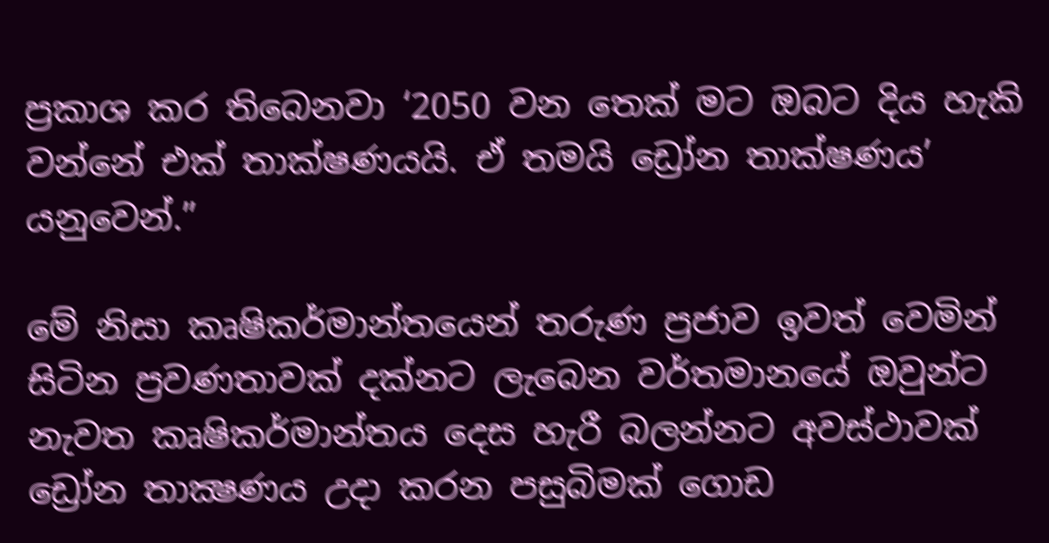ප්‍රකාශ කර තිබෙනවා ‘2050 වන තෙක් මට ඔබට දිය හැකි වන්නේ එක් තාක්ෂණයයි. ඒ තමයි ඩ්‍රෝන තාක්ෂණය’ යනුවෙන්.”

මේ නිසා කෘෂිකර්මාන්තයෙන් තරුණ ප්‍රජාව ඉවත් වෙමින් සිටින ප්‍රවණතාවක් දක්නට ලැබෙන වර්තමානයේ ඔවුන්ට නැවත කෘෂිකර්මාන්තය දෙස හැරී බලන්නට අවස්ථාවක් ඩ්‍රෝන තාක්‍ෂණය උදා කරන පසුබිමක් ගොඩ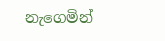නැගෙමින්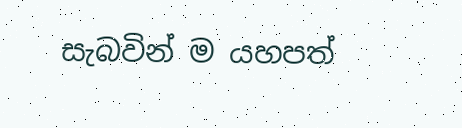සැබවින් ම යහපත්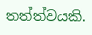තත්ත්වයකි.